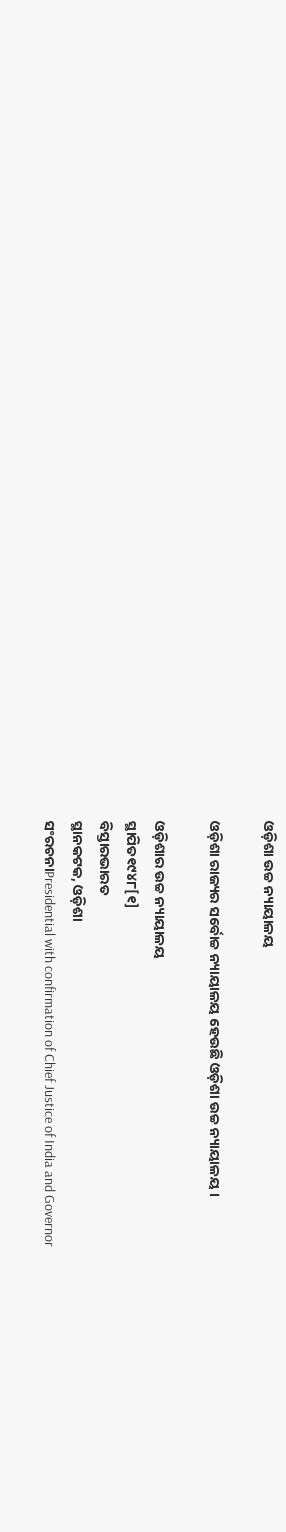ଓଡ଼ିଶା ଉଚ୍ଚ ନ୍ୟାୟାଳୟ

ଓଡ଼ିଶା ରାଜ୍ୟର ସର୍ବୋଚ୍ଚ ନ୍ୟାୟାଳୟ ହେଉଛି ଓଡ଼ିଶା ଉଚ୍ଚ ନ୍ୟାୟାଳୟ ।

ଓଡ଼ିଶାର ଉଚ୍ଚ ନ୍ୟାୟାଳୟ
ସ୍ଥାପିତ୧୯୪୮[୧]
ବିସ୍ତାରଭାରତ
ସ୍ଥାନକଟକ, ଓଡ଼ିଶା
ସଂରଚନାPresidential with confirmation of Chief Justice of India and Governor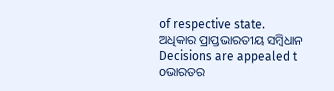of respective state.
ଅଧିକାର ପ୍ରାପ୍ତଭାରତୀୟ ସମ୍ବିଧାନ
Decisions are appealed t oଭାରତର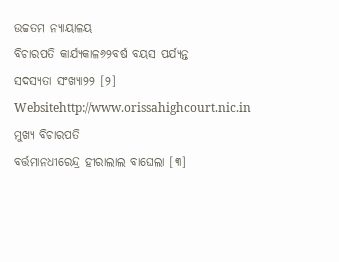ଉଚ୍ଚତମ ନ୍ୟାୟାଳୟ
ବିଚାରପତି କାର୍ଯ୍ୟକାଳ୬୨ବର୍ଷ ବୟସ ପର୍ଯ୍ୟନ୍ତ
ସଦସ୍ଯତା ସଂଖ୍ଯା୨୨ [୨]
Websitehttp://www.orissahighcourt.nic.in
ମୁଖ୍ୟ ବିଚାରପତି
ବର୍ତ୍ତମାନଧୀରେନ୍ଦ୍ର ହୀରାଲାଲ ବାଘେଲା [୩]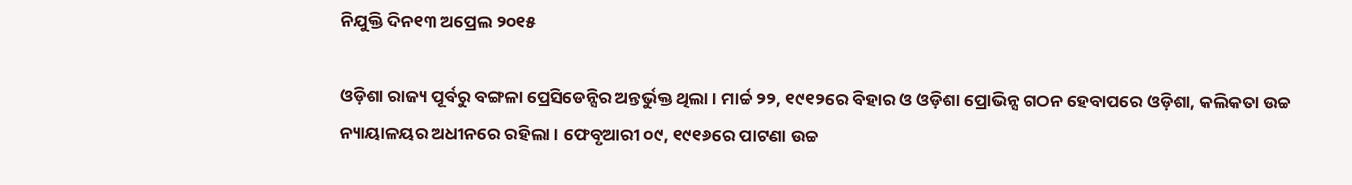ନିଯୁକ୍ତି ଦିନ୧୩ ଅପ୍ରେଲ ୨୦୧୫

ଓଡ଼ିଶା ରାଜ୍ୟ ପୂର୍ବରୁ ବଙ୍ଗଳା ପ୍ରେସିଡେନ୍ସିର ଅନ୍ତର୍ଭୁକ୍ତ ଥିଲା । ମାର୍ଚ୍ଚ ୨୨, ୧୯୧୨ରେ ବିହାର ଓ ଓଡ଼ିଶା ପ୍ରୋଭିନ୍ସ ଗଠନ ହେବାପରେ ଓଡ଼ିଶା, କଲିକତା ଉଚ୍ଚ ନ୍ୟାୟାଳୟର ଅଧୀନରେ ରହିଲା । ଫେବୃଆରୀ ୦୯, ୧୯୧୬ରେ ପାଟଣା ଉଚ୍ଚ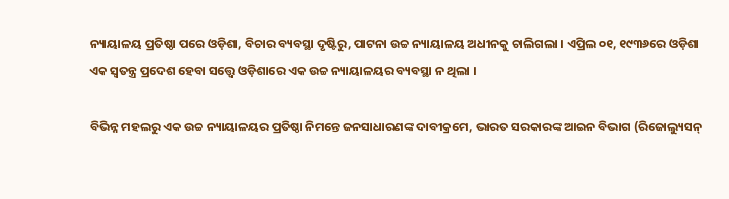ନ୍ୟାୟାଳୟ ପ୍ରତିଷ୍ଠା ପରେ ଓଡ଼ିଶା, ବିଚାର ବ୍ୟବସ୍ଥା ଦୃଷ୍ଟିରୁ, ପାଟନା ଉଚ୍ଚ ନ୍ୟାୟାଳୟ ଅଧୀନକୁ ଚାଲିଗଲା । ଏପ୍ରିଲ ୦୧, ୧୯୩୬ରେ ଓଡ଼ିଶା ଏକ ସ୍ୱତନ୍ତ୍ର ପ୍ରଦେଶ ହେବା ସତ୍ତ୍ୱେ ଓଡ଼ିଶାରେ ଏକ ଉଚ୍ଚ ନ୍ୟାୟାଳୟର ବ୍ୟବସ୍ଥା ନ ଥିଲା ।

ବିଭିନ୍ନ ମହଲରୁ ଏକ ଉଚ୍ଚ ନ୍ୟାୟାଳୟର ପ୍ରତିଷ୍ଠା ନିମନ୍ତେ ଜନସାଧାରଣଙ୍କ ଦାବୀକ୍ରମେ, ଭାରତ ସରକାରଙ୍କ ଆଇନ ବିଭାଗ (ରିଜୋଲ୍ୟୁସନ୍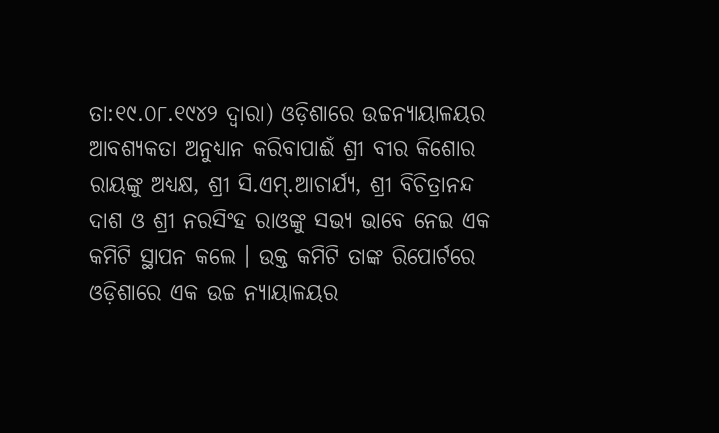ତା:୧୯.୦୮.୧୯୪୨ ଦ୍ୱାରା) ଓଡ଼ିଶାରେ ଉଚ୍ଚନ୍ୟାୟାଳୟର ଆବଶ୍ୟକତା ଅନୁଧ୍ୟାନ କରିବାପାଈଁ ଶ୍ରୀ ବୀର କିଶୋର ରାୟଙ୍କୁ ଅଧ୍ୟକ୍ଷ, ଶ୍ରୀ ସି.ଏମ୍.ଆଚାର୍ଯ୍ୟ, ଶ୍ରୀ ବିଚିତ୍ରାନନ୍ଦ ଦାଶ ଓ ଶ୍ରୀ ନରସିଂହ ରାଓଙ୍କୁ ସଭ୍ୟ ଭାବେ ନେଇ ଏକ କମିଟି ସ୍ଥାପନ କଲେ । ଉକ୍ତ କମିଟି ତାଙ୍କ ରିପୋର୍ଟରେ ଓଡ଼ିଶାରେ ଏକ ଉଚ୍ଚ ନ୍ୟାୟାଳୟର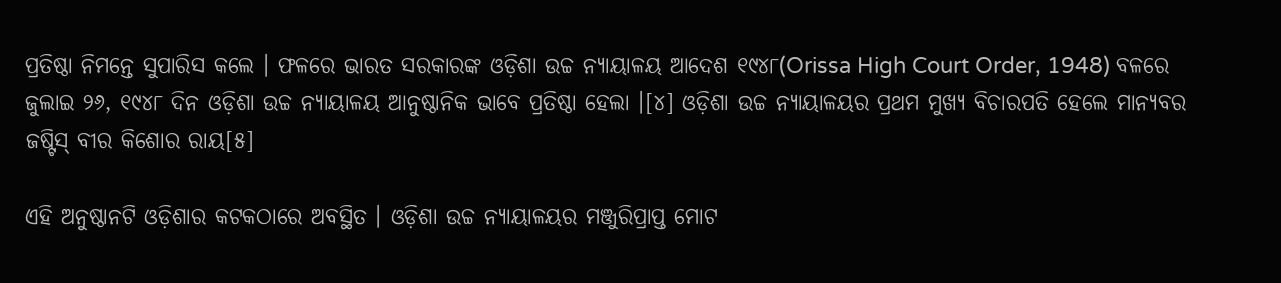ପ୍ରତିଷ୍ଠା ନିମନ୍ତେ ସୁପାରିସ କଲେ । ଫଳରେ ଭାରତ ସରକାରଙ୍କ ଓଡ଼ିଶା ଉଚ୍ଚ ନ୍ୟାୟାଳୟ ଆଦେଶ ୧୯୪୮(Orissa High Court Order, 1948) ବଳରେ ଜୁଲାଇ ୨୬, ୧୯୪୮ ଦିନ ଓଡ଼ିଶା ଉଚ୍ଚ ନ୍ୟାୟାଳୟ ଆନୁଷ୍ଠାନିକ ଭାବେ ପ୍ରତିଷ୍ଠା ହେଲା ।[୪] ଓଡ଼ିଶା ଉଚ୍ଚ ନ୍ୟାୟାଳୟର ପ୍ରଥମ ମୁଖ୍ୟ ବିଚାରପତି ହେଲେ ମାନ୍ୟବର ଜଷ୍ଟିସ୍‌ ବୀର କିଶୋର ରାୟ[୫]

ଏହି ଅନୁଷ୍ଠାନଟି ଓଡ଼ିଶାର କଟକଠାରେ ଅବସ୍ଥିତ । ଓଡ଼ିଶା ଉଚ୍ଚ ନ୍ୟାୟାଳୟର ମଞ୍ଜୁରିପ୍ରାପ୍ତ ମୋଟ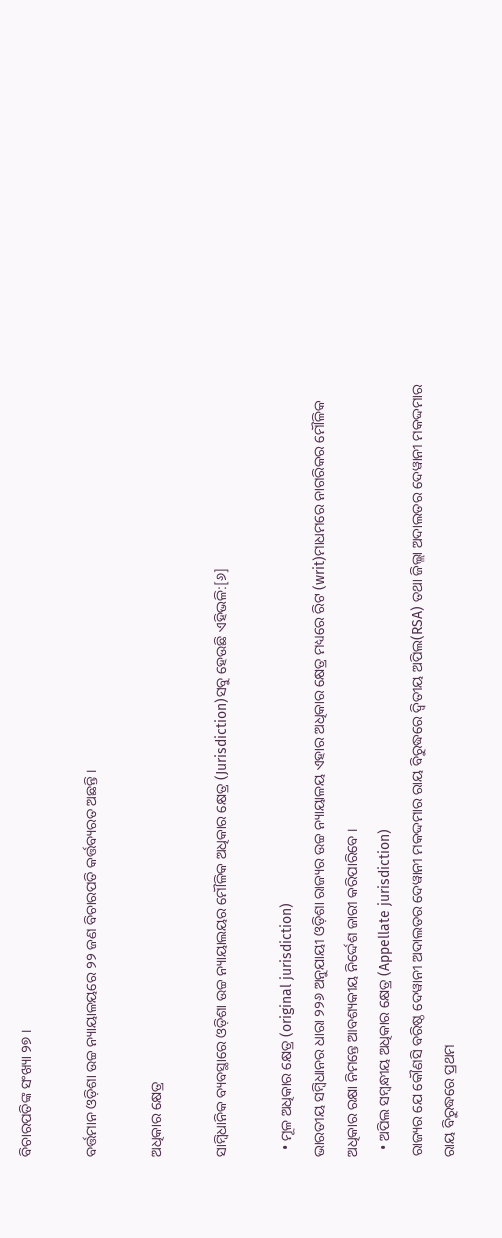ବିଚାରପତିଙ୍କ ସଂଖ୍ୟା ୨୭ ।

ବର୍ତ୍ତମାନ ଓଡ଼ିଶା ଉଚ୍ଚ ନ୍ୟାୟାଳୟରେ ୨୨ ଜଣ ବିଚାରପତି କର୍ତ୍ତବ୍ୟରତ ଅଛନ୍ତି ।

ଅଧିକାର କ୍ଷେତ୍ର

ସାମ୍ବିଧାନିକ ବ୍ୟବସ୍ଥାରେ ଓଡ଼ିଶା ଉଚ୍ଚ ନ୍ୟାୟାଲୟର ମୌଳିକ ଅଧିକାର କ୍ଷେତ୍ର (Jurisdiction)ସବୁ ହେଉଛି ଏହିଭଳି:[୬]

  • ମୂଳ ଅଧିକାର କ୍ଷେତ୍ର (original jurisdiction)
ଭାରତୀୟ ସମ୍ବିଧାନର ଧାରା ୨୨୬ ଅନୁଯାୟୀ ଓଡ଼ିଶା ରାଜ୍ୟର ଉଚ୍ଚ ନ୍ୟାୟାଳୟ ଏହାର ଅଧିକାର କ୍ଷେତ୍ର ମଧ୍ୟରେ ରିଟ (writ)ମାଧମରେ ନାଗରିକର ମୌଳିକ ଅଧିକାର ରକ୍ଷା ନିମନ୍ତେ ଆବଶ୍ୟକୀୟ ନିର୍ଦ୍ଦେଶ ଜାରୀ କରିପାରିବେ ।
  • ଅପିଲ ସମ୍ବନ୍ଧୀୟ ଅଧିକାର କ୍ଷେତ୍ର (Appellate jurisdiction)
ରାଜ୍ୟର ଯେ କୌଣସି ବରିଷ୍ଠ ଦେୱାନୀ ଅଦାଲତର ଦେୱାନୀ ମକଦ୍ଦମାର ରାୟ ବିରୁଦ୍ଧରେ ଦ୍ୱିତୀୟ ଅପିଲ(RSA) ତଥା ଜିଲ୍ଲା ଅଦାଲତର ଦେୱାନୀ ମକଦ୍ଦମାର ରାୟ ବିରୁଦ୍ଧରେ ପ୍ରଥମ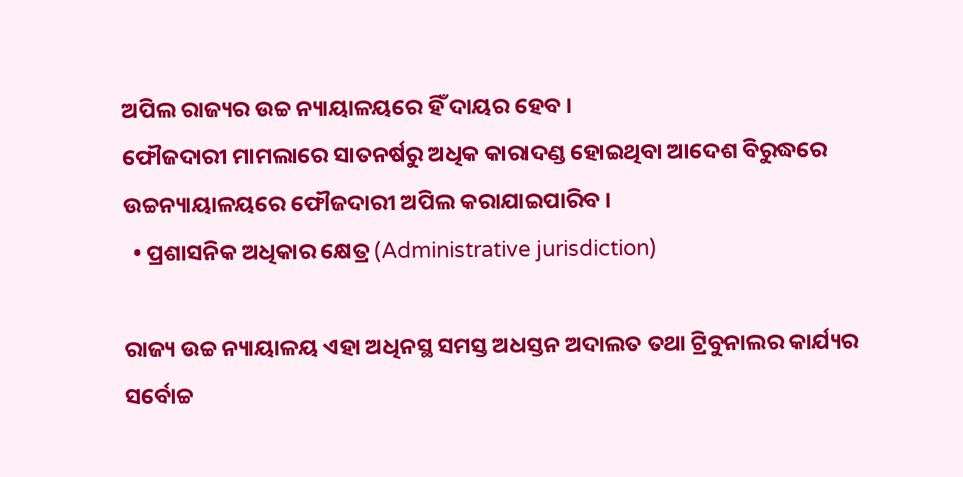ଅପିଲ ରାଜ୍ୟର ଉଚ୍ଚ ନ୍ୟାୟାଳୟରେ ହିଁ ଦାୟର ହେବ ।
ଫୌଜଦାରୀ ମାମଲାରେ ସାତନର୍ଷରୁ ଅଧିକ କାରାଦଣ୍ଡ ହୋଇଥିବା ଆଦେଶ ବିରୁଦ୍ଧରେ ଉଚ୍ଚନ୍ୟାୟାଳୟରେ ଫୌଜଦାରୀ ଅପିଲ କରାଯାଇପାରିବ ।
  • ପ୍ରଶାସନିକ ଅଧିକାର କ୍ଷେତ୍ର (Administrative jurisdiction)

ରାଜ୍ୟ ଉଚ୍ଚ ନ୍ୟାୟାଳୟ ଏହା ଅଧିନସ୍ଥ ସମସ୍ତ ଅଧସ୍ତନ ଅଦାଲତ ତଥା ଟ୍ରିବୁନାଲର କାର୍ଯ୍ୟର ସର୍ବୋଚ୍ଚ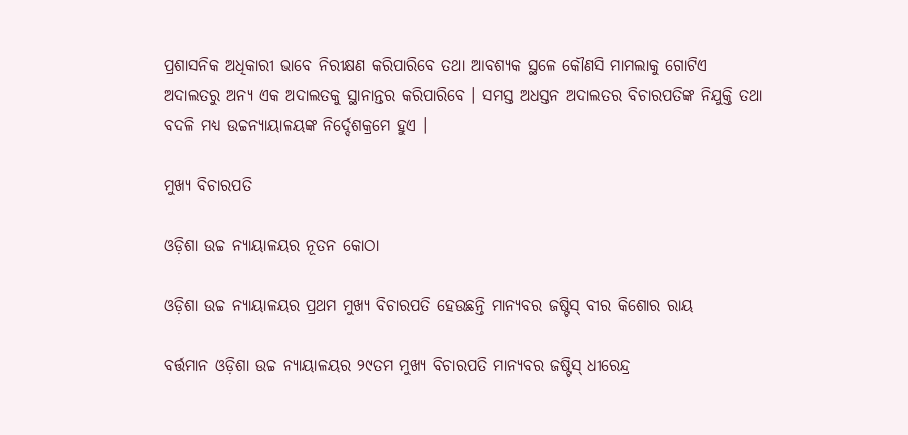ପ୍ରଶାସନିକ ଅଧିକାରୀ ଭାବେ ନିରୀକ୍ଷଣ କରିପାରିବେ ତଥା ଆବଶ୍ୟକ ସ୍ଥଳେ କୌଣସି ମାମଲାକୁ ଗୋଟିଏ ଅଦାଲତରୁ ଅନ୍ୟ ଏକ ଅଦାଲତକୁ ସ୍ଥାନାନ୍ତର କରିପାରିବେ । ସମସ୍ତ ଅଧସ୍ତନ ଅଦାଲତର ବିଚାରପତିଙ୍କ ନିଯୁକ୍ତି ତଥା ବଦଳି ମଧ୍ୟ ଉଚ୍ଚନ୍ୟାୟାଳୟଙ୍କ ନିର୍ଦ୍ଦେଶକ୍ରମେ ହୁଏ ।

ମୁଖ୍ୟ ବିଚାରପତି

ଓଡ଼ିଶା ଉଚ୍ଚ ନ୍ୟାୟାଳୟର ନୂତନ କୋଠା

ଓଡ଼ିଶା ଉଚ୍ଚ ନ୍ୟାୟାଳୟର ପ୍ରଥମ ମୁଖ୍ୟ ବିଚାରପତି ହେଉଛନ୍ତି ମାନ୍ୟବର ଜଷ୍ଟିସ୍ ବୀର କିଶୋର ରାୟ

ବର୍ତ୍ତମାନ ଓଡ଼ିଶା ଉଚ୍ଚ ନ୍ୟାୟାଳୟର ୨୯ତମ ମୁଖ୍ୟ ବିଚାରପତି ମାନ୍ୟବର ଜଷ୍ଟିସ୍ ଧୀରେନ୍ଦ୍ର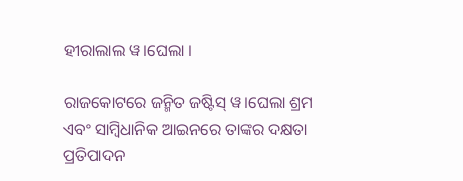ହୀରାଲାଲ ୱ।ଘେଲା ।

ରାଜକୋଟରେ ଜନ୍ମିତ ଜଷ୍ଟିସ୍ ୱ।ଘେଲା ଶ୍ରମ ଏବଂ ସାମ୍ବିଧାନିକ ଆଇନରେ ତାଙ୍କର ଦକ୍ଷତା ପ୍ରତିପାଦନ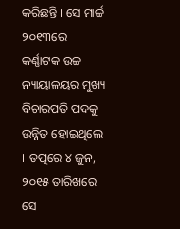କରିଛନ୍ତି । ସେ ମାର୍ଚ୍ଚ ୨୦୧୩ରେ କର୍ଣ୍ଣାଟକ ଉଚ୍ଚ ନ୍ୟାୟାଳୟର ମୁଖ୍ୟ ବିଚାରପତି ପଦକୁ ଉନ୍ନିତ ହୋଇଥିଲେ । ତତ୍ପରେ ୪ ଜୁନ, ୨୦୧୫ ତାରିଖରେ ସେ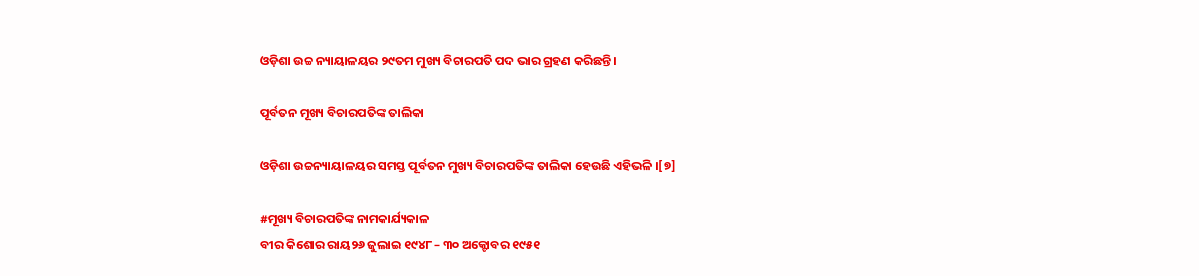ଓଡ଼ିଶା ଉଚ୍ଚ ନ୍ୟାୟାଳୟର ୨୯ତମ ମୁଖ୍ୟ ବିଚାରପତି ପଦ ଭାର ଗ୍ରହଣ କରିଛନ୍ତି ।

ପୂର୍ବତନ ମୂଖ୍ୟ ବିଚାରପତିଙ୍କ ତାଲିକା

ଓଡ଼ିଶା ଉଚ୍ଚନ୍ୟାୟାଳୟର ସମସ୍ତ ପୂର୍ବତନ ମୁଖ୍ୟ ବିଚାରପତିଙ୍କ ତାଲିକା ହେଉଛି ଏହିଭଳି ।[୭]

#ମୂଖ୍ୟ ବିଚାରପତିଙ୍କ ନାମକାର୍ଯ୍ୟକାଳ
ବୀର କିଶୋର ରାୟ୨୬ ଜୁଲାଇ ୧୯୪୮ – ୩୦ ଅକ୍ଟୋବର ୧୯୫୧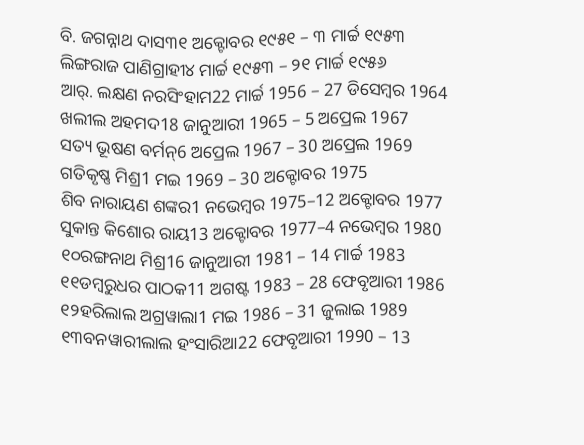ବି. ଜଗନ୍ନାଥ ଦାସ୩୧ ଅକ୍ଟୋବର ୧୯୫୧ – ୩ ମାର୍ଚ୍ଚ ୧୯୫୩
ଲିଙ୍ଗରାଜ ପାଣିଗ୍ରାହୀ୪ ମାର୍ଚ୍ଚ ୧୯୫୩ – ୨୧ ମାର୍ଚ୍ଚ ୧୯୫୬
ଆର୍. ଲକ୍ଷଣ ନରସିଂହାମ22 ମାର୍ଚ୍ଚ 1956 – 27 ଡିସେମ୍ବର 1964
ଖଲୀଲ ଅହମଦ18 ଜାନୁଆରୀ 1965 – 5 ଅପ୍ରେଲ 1967
ସତ୍ୟ ଭୂଷଣ ବର୍ମନ୍6 ଅପ୍ରେଲ 1967 – 30 ଅପ୍ରେଲ 1969
ଗତିକୃଷ୍ଣ ମିଶ୍ର1 ମଇ 1969 – 30 ଅକ୍ଟୋବର 1975
ଶିବ ନାରାୟଣ ଶଙ୍କର1 ନଭେମ୍ବର 1975–12 ଅକ୍ଟୋବର 1977
ସୁକାନ୍ତ କିଶୋର ରାୟ13 ଅକ୍ଟୋବର 1977–4 ନଭେମ୍ବର 1980
୧୦ରଙ୍ଗନାଥ ମିଶ୍ର16 ଜାନୁଆରୀ 1981 – 14 ମାର୍ଚ୍ଚ 1983
୧୧ଡମ୍ବରୁଧର ପାଠକ11 ଅଗଷ୍ଟ 1983 – 28 ଫେବୃଆରୀ 1986
୧୨ହରିଲାଲ ଅଗ୍ରୱାଲା1 ମଇ 1986 – 31 ଜୁଲାଇ 1989
୧୩ବନୱାରୀଲାଲ ହଂସାରିଆ22 ଫେବୃଆରୀ 1990 – 13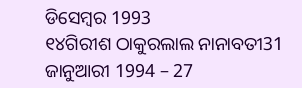ଡିସେମ୍ବର 1993
୧୪ଗିରୀଶ ଠାକୁରଲାଲ ନାନାବତୀ31 ଜାନୁଆରୀ 1994 – 27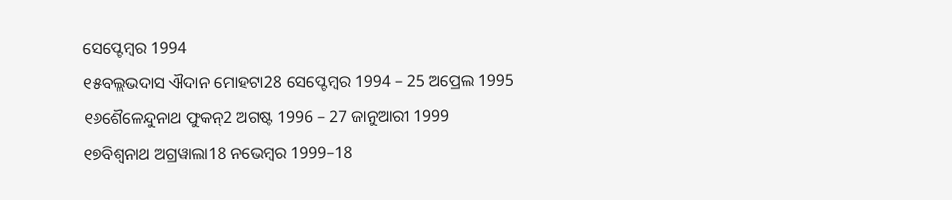ସେପ୍ଟେମ୍ବର 1994
୧୫ବଲ୍ଲଭଦାସ ଐଦାନ ମୋହଟା28 ସେପ୍ଟେମ୍ବର 1994 – 25 ଅପ୍ରେଲ 1995
୧୬ଶୈଳେନ୍ଦୁନାଥ ଫୁକନ୍2 ଅଗଷ୍ଟ 1996 – 27 ଜାନୁଆରୀ 1999
୧୭ବିଶ୍ୱନାଥ ଅଗ୍ରୱାଲା18 ନଭେମ୍ବର 1999–18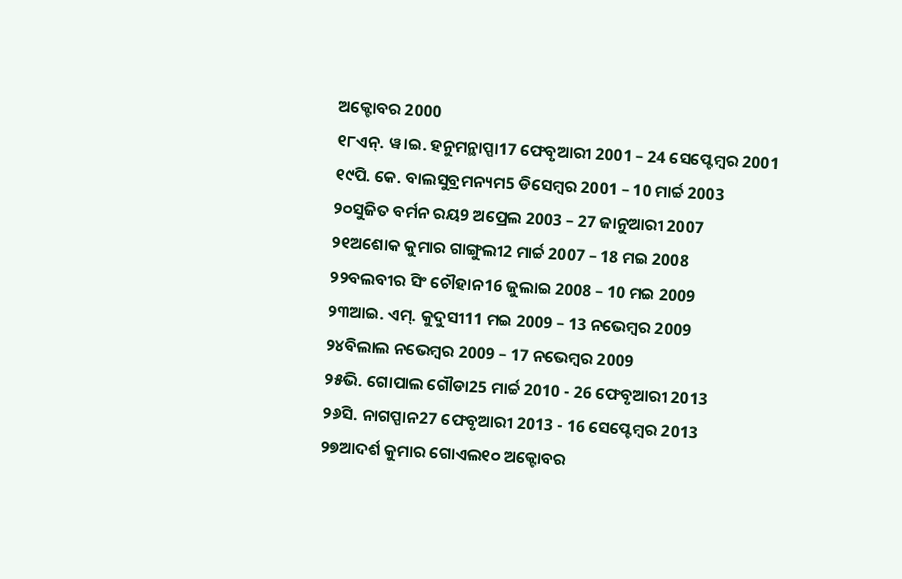ଅକ୍ଟୋବର 2000
୧୮ଏନ୍. ୱ।ଇ. ହନୁମନ୍ଥାପ୍ପା17 ଫେବୃଆରୀ 2001 – 24 ସେପ୍ଟେମ୍ବର 2001
୧୯ପି. କେ. ବାଲସୁବ୍ରମନ୍ୟମ5 ଡିସେମ୍ବର 2001 – 10 ମାର୍ଚ୍ଚ 2003
୨୦ସୁଜିତ ବର୍ମନ ରୟ9 ଅପ୍ରେଲ 2003 – 27 ଜାନୁଆରୀ 2007
୨୧ଅଶୋକ କୁମାର ଗାଙ୍ଗୁଲୀ2 ମାର୍ଚ୍ଚ 2007 – 18 ମଇ 2008
୨୨ବଲବୀର ସିଂ ଚୌହାନ16 ଜୁଲାଇ 2008 – 10 ମଇ 2009
୨୩ଆଇ. ଏମ୍. କୁଦୁସୀ11 ମଇ 2009 – 13 ନଭେମ୍ବର 2009
୨୪ବିଲାଲ ନଭେମ୍ବର 2009 – 17 ନଭେମ୍ବର 2009
୨୫ଭି. ଗୋପାଲ ଗୌଡା25 ମାର୍ଚ୍ଚ 2010 - 26 ଫେବୃଆରୀ 2013
୨୬ସି. ନାଗପ୍ପାନ27 ଫେବୃଆରୀ 2013 - 16 ସେପ୍ଟେମ୍ବର 2013
୨୭ଆଦର୍ଶ କୁମାର ଗୋଏଲ୧୦ ଅକ୍ଟୋବର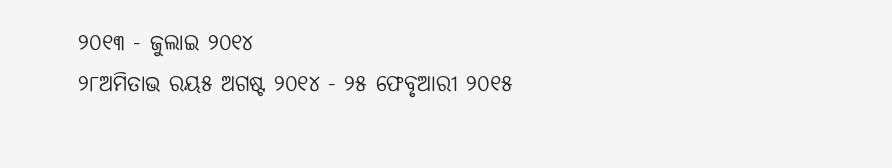୨୦୧୩ - ଜୁଲାଇ ୨୦୧୪
୨୮ଅମିତାଭ ରୟ୫ ଅଗଷ୍ଟ ୨୦୧୪ - ୨୫ ଫେବୃଆରୀ ୨୦୧୫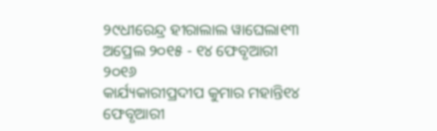୨୯ଧୀରେନ୍ଦ୍ର ହୀରାଲାଲ ୱାଘେଲା୧୩ ଅପ୍ରେଲ ୨୦୧୫ - ୧୪ ଫେବୃଆରୀ ୨୦୧୬
କାର୍ଯ୍ୟକାରୀପ୍ରଦୀପ କୁମାର ମହାନ୍ତି୧୪ ଫେବୃଆରୀ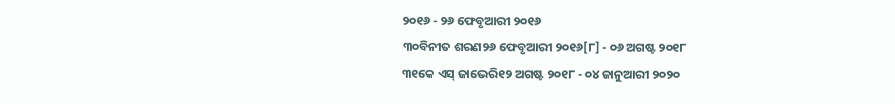୨୦୧୬ - ୨୬ ଫେବୃଆରୀ ୨୦୧୬
୩୦ବିନୀତ ଶରଣ୨୬ ଫେବୃଆରୀ ୨୦୧୬[୮] - ୦୬ ଅଗଷ୍ଟ ୨୦୧୮
୩୧କେ ଏସ୍ ଜାଭେରି୧୨ ଅଗଷ୍ଟ ୨୦୧୮ - ୦୪ ଜାନୁଆରୀ ୨୦୨୦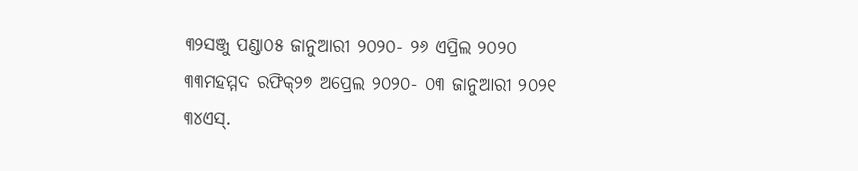୩୨ସଞ୍ଜୁ ପଣ୍ଡା୦୫ ଜାନୁଆରୀ ୨୦୨୦- ୨୬ ଏପ୍ରିଲ ୨୦୨୦
୩୩ମହମ୍ମଦ ରଫିକ୍୨୭ ଅପ୍ରେଲ ୨୦୨୦- ୦୩ ଜାନୁଆରୀ ୨୦୨୧
୩୪ଏସ୍.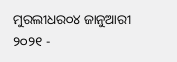ମୁରଲୀଧର୦୪ ଜାନୁଆରୀ ୨୦୨୧ -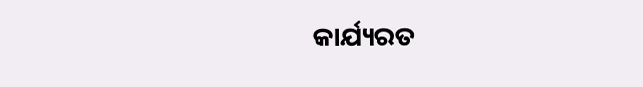କାର୍ଯ୍ୟରତ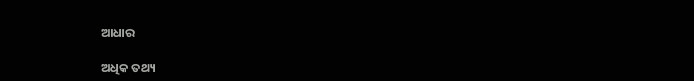ଆଧାର

ଅଧିକ ତଥ୍ୟ